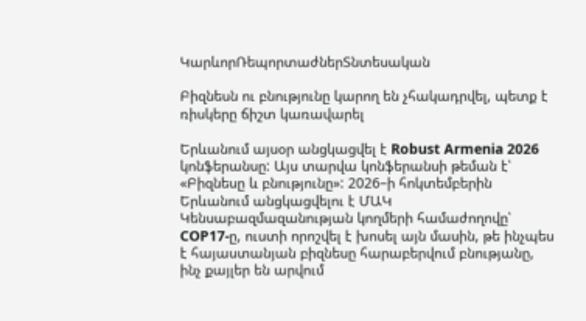ԿարևորՌեպորտաժներՏնտեսական

Բիզնեսն ու բնությունը կարող են չհակադրվել, պետք է ռիսկերը ճիշտ կառավարել

Երևանում այսօր անցկացվել է Robust Armenia 2026 կոնֆերանսը: Այս տարվա կոնֆերանսի թեման է՝ «Բիզնեսը և բնությունը»: 2026–ի հոկտեմբերին Երևանում անցկացվելու է ՄԱԿ Կենսաբազմազանության կողմերի համաժողովը՝ COP17-ը, ուստի որոշվել է խոսել այն մասին, թե ինչպես է հայաստանյան բիզնեսը հարաբերվում բնությանը, ինչ քայլեր են արվում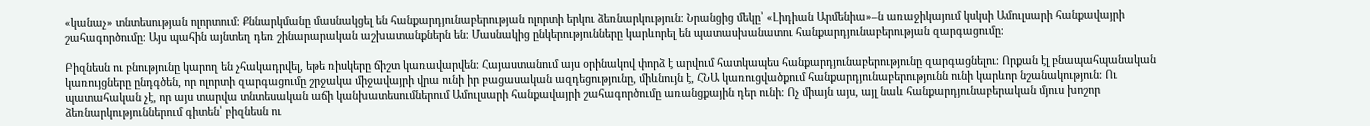«կանաչ» տնտեսության ոլորտում։ Քննարկմանը մասնակցել են հանքարդյունաբերության ոլորտի երկու ձեռնարկություն։ Նրանցից մեկը՝ «Լիդիան Արմենիա»–ն առաջիկայում կսկսի Ամուլսարի հանքավայրի շահագործումը։ Այս պահին այնտեղ դեռ շինարարական աշխատանքներն են։ Մասնակից ընկերությունները կարևորել են պատասխանատու հանքարդյունաբերության զարգացումը։

Բիզնեսն ու բնությունը կարող են չհակադրվել, եթե ռիսկերը ճիշտ կառավարվեն։ Հայաստանում այս օրինակով փորձ է արվում հատկապես հանքարդյունաբերությունը զարգացնելու։ Որքան էլ բնապահպանական կառույցները ընդգծեն, որ ոլորտի զարգացումը շրջակա միջավայրի վրա ունի իր բացասական ազդեցությունը, միևնույն է, ՀՆԱ կառուցվածքում հանքարդյունաբերությունն ունի կարևոր նշանակություն։ Ու պատահական չէ, որ այս տարվա տնտեսական աճի կանխատեսումներում Ամուլսարի հանքավայրի շահագործումը առանցքային դեր ունի։ Ոչ միայն այս, այլ նաև հանքարդյունաբերական մյուս խոշոր ձեռնարկություններում գիտեն՝ բիզնեսն ու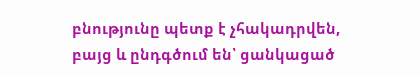բնությունը պետք է չհակադրվեն, բայց և ընդգծում են՝ ցանկացած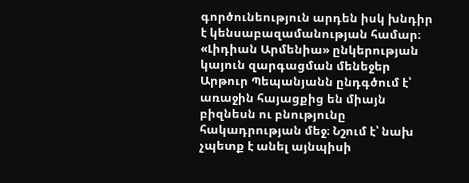գործունեություն արդեն իսկ խնդիր է կենսաբազամանության համար։ «Լիդիան Արմենիա» ընկերության կայուն զարգացման մենեջեր Արթուր Պեպանյանն ընդգծում է՝ առաջին հայացքից են միայն բիզնեսն ու բնությունը հակադրության մեջ։ Նշում է՝ նախ չպետք է անել այնպիսի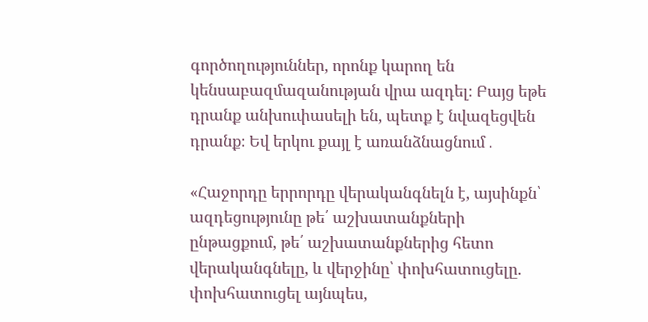գործողություններ, որոնք կարող են կենսաբազմազանության վրա ազդել։ Բայց եթե դրանք անխուփասելի են, պետք է նվազեցվեն դրանք։ Եվ երկու քայլ է առանձնացնում․

«Հաջորդը երրորդը վերականգնելն է, այսինքն՝ ազդեցությունը թե՛ աշխատանքների ընթացքում, թե՛ աշխատանքներից հետո վերականգնելը, և վերջինը՝ փոխհատուցելը. փոխհատուցել այնպես,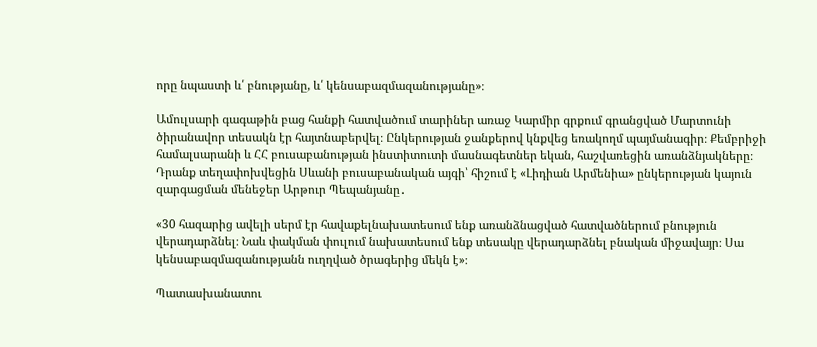որը նպաստի և՛ բնությանը, և՛ կենսաբազմազանությանը»։

Ամուլսարի գագաթին բաց հանքի հատվածում տարիներ առաջ Կարմիր գրքում գրանցված Մարտունի ծիրանավոր տեսակն էր հայտնաբերվել։ Ընկերության ջանքերով կնքվեց եռակողմ պայմանագիր։ Քեմբրիջի համալսարանի և ՀՀ բուսաբանության ինստիտուտի մասնագետներ եկան, հաշվառեցին առանձնյակները։ Դրանք տեղափոխվեցին Սևանի բուսաբանական այգի՝ հիշում է «Լիդիան Արմենիա» ընկերության կայուն զարգացման մենեջեր Արթուր Պեպանյանը․

«30 հազարից ավելի սերմ էր հավաքելնախատեսում ենք առանձնացված հատվածներում բնություն վերադարձնել։ Նաև փակման փուլում նախատեսում ենք տեսակը վերադարձնել բնական միջավայր։ Սա կենսաբազմազանությանն ուղղված ծրագերից մեկն է»։

Պատասխանատու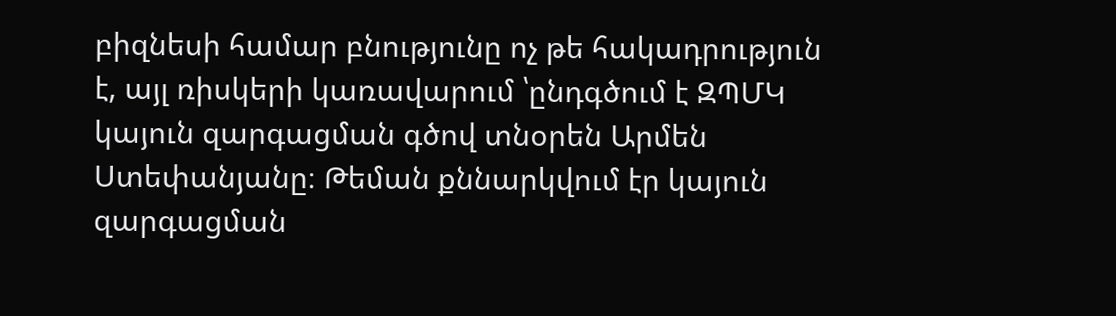բիզնեսի համար բնությունը ոչ թե հակադրություն է, այլ ռիսկերի կառավարում ՝ընդգծում է ԶՊՄԿ կայուն զարգացման գծով տնօրեն Արմեն Ստեփանյանը։ Թեման քննարկվում էր կայուն զարգացման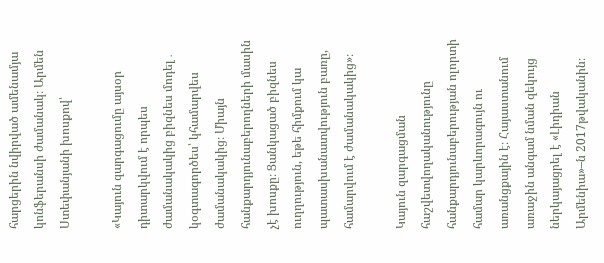հարցերին նվիրված ամենամյա կոնֆերանսի ժամանակ։ Արմեն Ստեփանյանի խոսքով՝

«Կայուն զարգացումը այսօր դիտարկվում է որպես ժամանակակից բիզնես մոդել․ կօգտագործես՝ կհամարվես ժամանակակից։ Միայն հանքարդյունաբերողների մասին չէ խոսքը։ Ցանկացած բիզնես ուղղություն, եթե հիմքում կա պատասխանատվություն բառը, համարվում է ժամանակակից»։

Կայուն զարգացման հաշվետվողականությունը հանքարդյունաբերության ոլորտի համար կարևորագույն ու առանցքային է։ Հայաստանում առաջին անգամ նման զեկույց ներկայացրել է «Լիդիան Արմենիա»–ն 2017թվականին։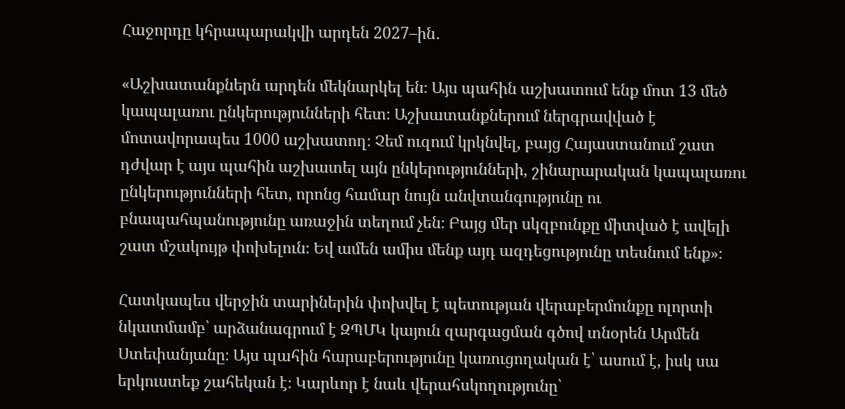Հաջորդը կհրապարակվի արդեն 2027–ին․

«Աշխատանքներն արդեն մեկնարկել են։ Այս պահին աշխատում ենք մոտ 13 մեծ կապալառու ընկերությունների հետ։ Աշխատանքներում ներգրավված է մոտավորապես 1000 աշխատող։ Չեմ ուզում կրկնվել, բայց Հայաստանում շատ դժվար է այս պահին աշխատել այն ընկերությունների, շինարարական կապալառու ընկերությունների հետ, որոնց համար նույն անվտանգությունը ու բնապահպանությունը առաջին տեղում չեն։ Բայց մեր սկզբունքը միտված է ավելի շատ մշակույթ փոխելուն։ Եվ ամեն ամիս մենք այդ ազդեցությունը տեսնում ենք»։

Հատկապես վերջին տարիներին փոխվել է պետության վերաբերմունքը ոլորտի նկատմամբ՝ արձանագրում է ԶՊՄԿ կայուն զարգացման գծով տնօրեն Արմեն Ստեփանյանը։ Այս պահին հարաբերությունը կառուցողական է՝ ասում է, իսկ սա երկուստեք շահեկան է։ Կարևոր է նաև վերահսկողությունը՝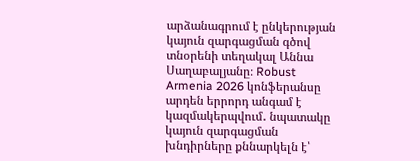արձանագրում է ընկերության կայուն զարգացման գծով տնօրենի տեղակալ Աննա Սաղաբալյանը։ Robust Armenia 2026 կոնֆերանսը արդեն երրորդ անգամ է կազմակերպվում․ նպատակը կայուն զարգացման խնդիրները քննարկելն է՝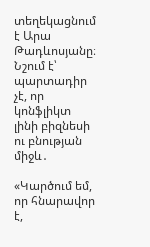տեղեկացնում է Արա Թադևոսյանը։ Նշում է՝ պարտադիր չէ, որ կոնֆլիկտ լինի բիզնեսի ու բնության միջև․

«Կարծում եմ, որ հնարավոր է,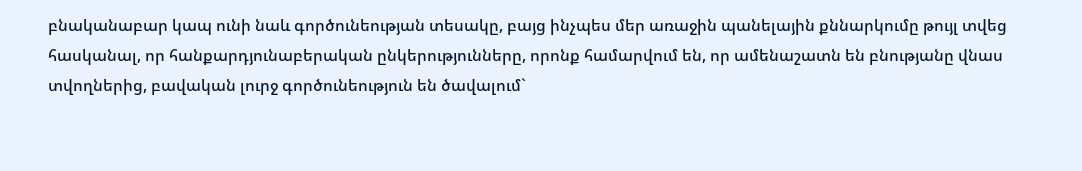բնականաբար կապ ունի նաև գործունեության տեսակը, բայց ինչպես մեր առաջին պանելային քննարկումը թույլ տվեց հասկանալ, որ հանքարդյունաբերական ընկերությունները, որոնք համարվում են, որ ամենաշատն են բնությանը վնաս տվողներից, բավական լուրջ գործունեություն են ծավալում`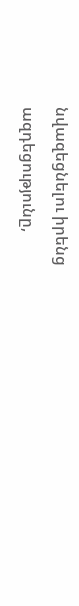նվազեցնելու իրենց ազդեցությունը,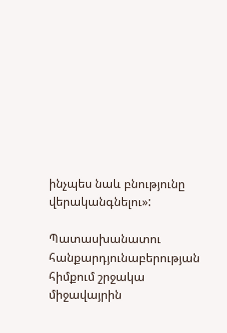ինչպես նաև բնությունը վերականգնելու»:

Պատասխանատու հանքարդյունաբերության հիմքում շրջակա միջավայրին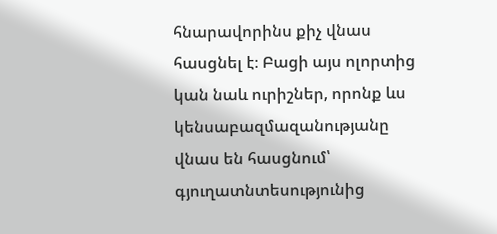հնարավորինս քիչ վնաս հասցնել է։ Բացի այս ոլորտից կան նաև ուրիշներ, որոնք ևս կենսաբազմազանությանը վնաս են հասցնում՝ գյուղատնտեսությունից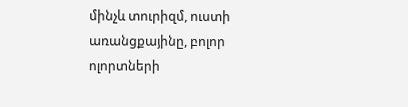մինչև տուրիզմ, ուստի առանցքայինը, բոլոր ոլորտների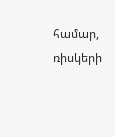համար, ռիսկերի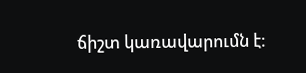ճիշտ կառավարումն է։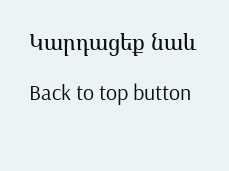Կարդացեք նաև

Back to top button